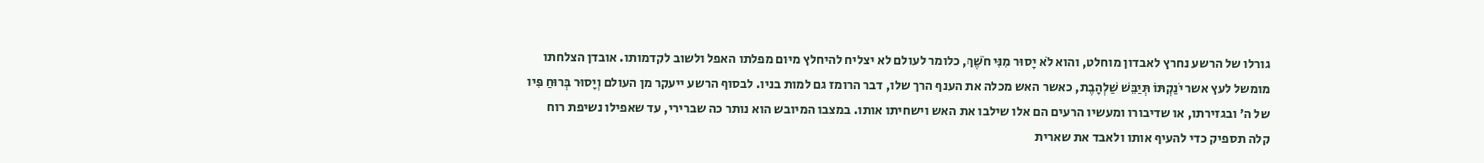גורלו של הרשע נחרץ לאבדון מוחלט, והוא לֹא יָסוּר מִנִּי חֹשֶׁךְ, כלומר לעולם לא יצליח להיחלץ מיום מפלתו האפל ולשוב לקדמותו. אובדן הצלחתו מומשל לעץ אשר יֹנַקְתּוֹ תְּיַבֵּשׁ שַׁלְהָבֶת, כאשר האש מכלה את הענף הרך שלו, דבר הרומז גם למות בניו. לבסוף הרשע ייעקר מן העולם וְיָסוּר בְּרוּחַ פִּיו של ה' ובגזירתו, או שדיבורו ומעשיו הרעים הם אלו שילבו את האש וישחיתו אותו. במצבו המיובש הוא נותר כה שברירי, עד שאפילו נשיפת רוח קלה תספיק כדי להעיף אותו ולאבד את שארית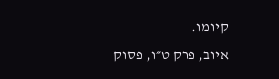קיומו.
איוב, פרק ט״ו, פסוק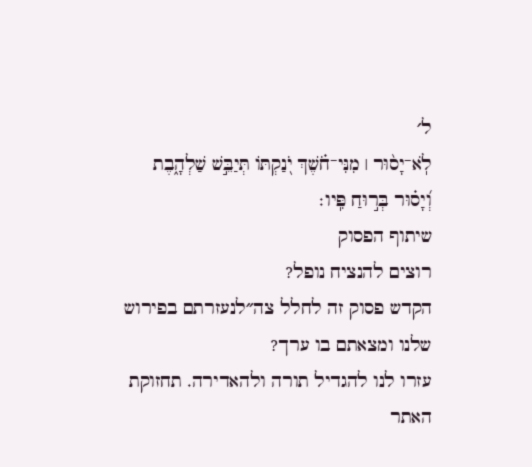ל׳
לֹֽא־יָס֨וּר ׀ מִנִּי־חֹ֗שֶׁךְ יֹ֭נַקְתּוֹ תְּיַבֵּ֣שׁ שַׁלְהָ֑בֶת וְ֝יָס֗וּר בְּר֣וּחַ פִּֽיו׃
שיתוף הפסוק
רוצים להנציח נופל?
הקדש פסוק זה לחלל צה״לנעזרתם בפירוש שלנו ומצאתם בו ערך?
עזרו לנו להגדיל תורה ולהאדירה. תחזוקת האתר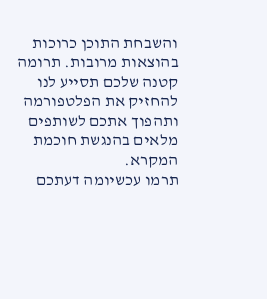והשבחת התוכן כרוכות בהוצאות מרובות. תרומה קטנה שלכם תסייע לנו להחזיק את הפלטפורמה ותהפוך אתכם לשותפים מלאים בהנגשת חוכמת המקרא.
תרמו עכשיומה דעתכם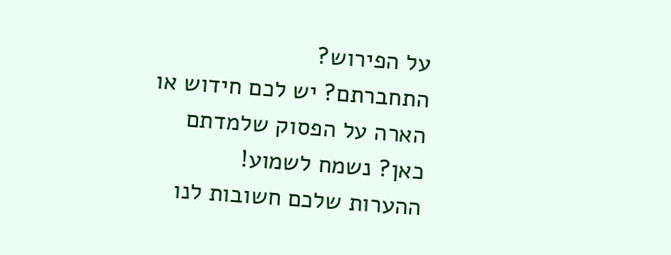על הפירוש?
התחברתם? יש לכם חידוש או הארה על הפסוק שלמדתם כאן? נשמח לשמוע!
ההערות שלכם חשובות לנו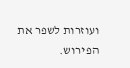ועוזרות לשפר את הפירוש.